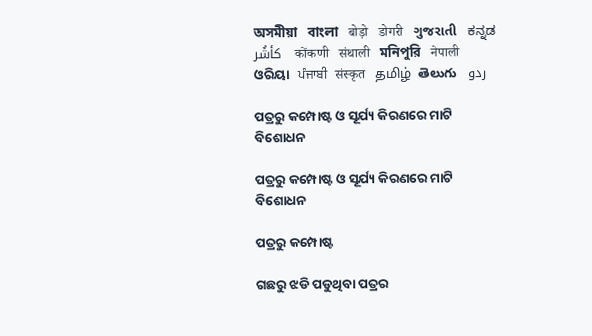অসমীয়া   বাংলা   बोड़ो   डोगरी   ગુજરાતી   ಕನ್ನಡ   كأشُر   कोंकणी   संथाली   মনিপুরি   नेपाली   ଓରିୟା   ਪੰਜਾਬੀ   संस्कृत   தமிழ்  తెలుగు   ردو

ପତ୍ରରୁ କମ୍ପୋଷ୍ଟ ଓ ସୂର୍ଯ୍ୟ କିରଣରେ ମାଟି ବିଶୋଧନ

ପତ୍ରରୁ କମ୍ପୋଷ୍ଟ ଓ ସୂର୍ଯ୍ୟ କିରଣରେ ମାଟି ବିଶୋଧନ

ପତ୍ରରୁ କମ୍ପୋଷ୍ଟ

ଗଛରୁ ଝଡି ପଡୁଥିବା ପତ୍ରର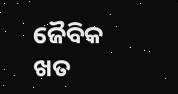ଜୈବିକ ଖତ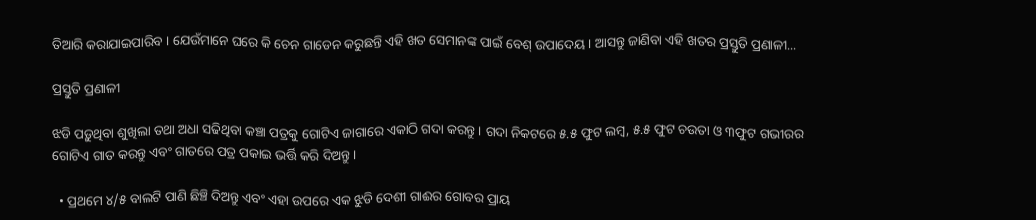ତିଆରି କରାଯାଇପାରିବ । ଯେଉଁମାନେ ଘରେ କି ଚେନ ଗାଡେନ କରୁଛନ୍ତି ଏହି ଖତ ସେମାନଙ୍କ ପାଇଁ ବେଶ୍ ଉପାଦେୟ । ଆସନ୍ତୁ ଜାଣିବା ଏହି ଖତର ପ୍ରସ୍ତୁତି ପ୍ରଣାଳୀ...

ପ୍ରସ୍ତୁତି ପ୍ରଣାଳୀ

ଝଡି ପଡ଼ୁଥିବା ଶୁଖିଲା ତଥା ଅଧା ସଢିଥିବା କଞ୍ଚା ପତ୍ରକୁ ଗୋଟିଏ ଜାଗାରେ ଏକାଠି ଗଦା କରନ୍ତୁ । ଗଦା ନିକଟରେ ୫.୫ ଫୁଟ ଲମ୍ବ, ୫.୫ ଫୁଟ ଚଉତା ଓ ୩ଫୁଟ ଗଭୀରର ଗୋଟିଏ ଗାତ କରନ୍ତୁ ଏବଂ ଗାତରେ ପତ୍ର ପକାଇ ଭର୍ତ୍ତି କରି ଦିଅନ୍ତୁ ।

  • ପ୍ରଥମେ ୪/୫ ବାଲଟି ପାଣି ଛିଞ୍ଚି ଦିଅନ୍ତୁ ଏବଂ ଏହା ଉପରେ ଏକ ଝୁଡି ଦେଶୀ ଗାଈର ଗୋବର ପ୍ରାୟ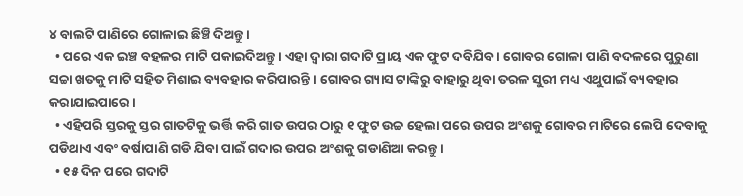୪ ବାଲଟି ପାଣିରେ ଗୋଳାଇ ଛିଞ୍ଚି ଦିଅନ୍ତୁ ।
  • ପରେ ଏକ ଇଞ୍ଚ ବହଳର ମାଟି ପକାଇଦିଅନ୍ତୁ । ଏହା ଦ୍ଵାରା ଗଦାଟି ପ୍ରାୟ ଏକ ଫୁଟ ଦବିଯିବ । ଗୋବର ଗୋଳା ପାଣି ବଦଳରେ ପୁରୁଣା ସଚ୍ଚା ଖତକୁ ମାଟି ସହିତ ମିଶାଇ ବ୍ୟବହାର କରିପାରନ୍ତି । ଗୋବର ଗ୍ୟାସ ଟାଙ୍କିରୁ ବାହାରୁ ଥିବା ତରଳ ସୁରୀ ମଧ୍ୟ ଏଥୁପାଇଁ ବ୍ୟବହାର କରାଯାଇପାରେ ।
  • ଏହିପରି ସ୍ତରକୁ ସ୍ତର ଗାତଟିକୁ ଭର୍ତ୍ତି କରି ଗାତ ଉପର ଠାରୁ ୧ ଫୁଟ ଉଚ୍ଚ ହେଲା ପରେ ଉପର ଅଂଶକୁ ଗୋବର ମାଟିରେ ଲେପି ଦେବାକୁ ପଡିଥାଏ ଏବଂ ବର୍ଷାପାଣି ଗଡି ଯିବା ପାଇଁ ଗଦାର ଉପର ଅଂଶକୁ ଗଡାଣିଆ କରନ୍ତୁ ।
  • ୧୫ ଦିନ ପରେ ଗଦାଟି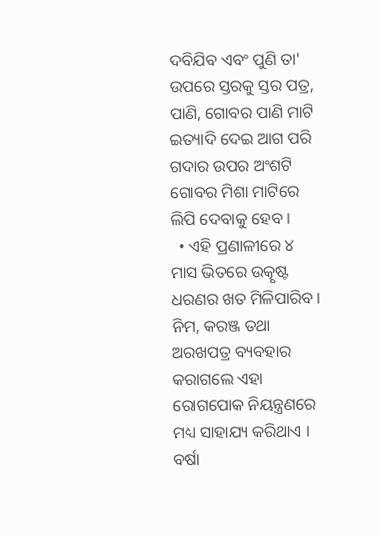ଦବିଯିବ ଏବଂ ପୁଣି ତା' ଉପରେ ସ୍ତରକୁ ସ୍ତର ପତ୍ର, ପାଣି, ଗୋବର ପାଣି ମାଟି ଇତ୍ୟାଦି ଦେଇ ଆଗ ପରି ଗଦାର ଉପର ଅଂଶଟି ଗୋବର ମିଶା ମାଟିରେ ଲିପି ଦେବାକୁ ହେବ ।
  • ଏହି ପ୍ରଣାଳୀରେ ୪ ମାସ ଭିତରେ ଉତ୍କୃଷ୍ଟ ଧରଣର ଖତ ମିଳିପାରିବ । ନିମ, କରଞ୍ଜ ତଥା ଅରଖପତ୍ର ବ୍ୟବହାର କରାଗଲେ ଏହା ରୋଗପୋକ ନିୟନ୍ତ୍ରଣରେ ମଧ୍ୟ ସାହାଯ୍ୟ କରିଥାଏ । ବର୍ଷା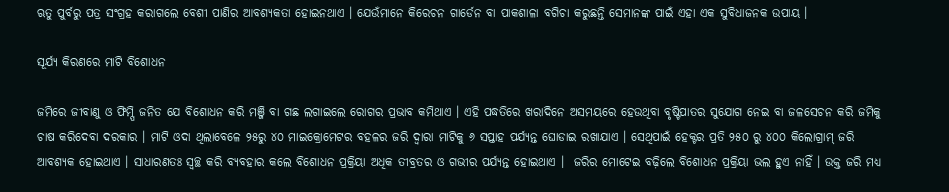ଋତୁ ପୁର୍ବରୁ ପତ୍ର ସଂଗ୍ରହ କରାଗଲେ ବେଶୀ ପାଣିର ଆବଶ୍ୟକତା ହୋଇନଥାଏ । ଯେଉଁମାନେ କିରେଚନ ଗାର୍ଡେନ ବା ପାକଶାଳା ବଗିଚା କରୁଛନ୍ତି ସେମାନଙ୍କ ପାଇଁ ଏହା ଏକ ସୁବିଧାଜନକ ଉପାୟ ।

ସୂର୍ଯ୍ୟ କିରଣରେ ମାଟି ବିଶୋଧନ

ଜମିରେ ଜୀବାଣୁ ଓ ଫିମ୍ପି ଜନିତ ଯେ ବିଶୋଧନ କରି ମଞ୍ଜି ବା ଗଛ ଲଗାଇଲେ ରୋଗର ପ୍ରଭାବ କମିଥାଏ । ଏହି ପଦ୍ଧତିରେ ଖରାଦିନେ ଅସମୟରେ ହେଉଥିବା ବୃଷ୍ଟିପାତର ସୁଯୋଗ ନେଇ ବା ଜଳସେଚନ କରି ଜମିକୁ ଚାଷ କରିଦେବା ଦରକାର । ମାଟି ଓଦା ଥିଲାବେଳେ ୨୫ରୁ ୪୦ ମାଇକ୍ରୋମେଟର ବହଳର ଜରି ଦ୍ଵାରା ମାଟିକୁ ୬ ସପ୍ତାହ ପର୍ଯ୍ୟନ୍ତ ଘୋଡାଇ ରଖାଯାଏ । ସେଥିପାଇଁ ହେକ୍ଟର ପ୍ରତି ୨୫୦ ରୁ ୪୦୦ କିଲୋଗ୍ରାମ୍ ଜରି ଆବଶ୍ୟକ ହୋଇଥାଏ । ସାଧାରଣତଃ ସ୍ଵଚ୍ଛ କରି ବ୍ୟବହାର କଲେ ବିଶୋଧନ ପ୍ରକ୍ରିୟା ଅଧିକ ତୀବ୍ରତର ଓ ଗଭୀର ପର୍ଯ୍ୟନ୍ତ ହୋଇଥାଏ ।  ଜରିର ମୋଟେଇ ବଢ଼ିଲେ ବିଶୋଧନ ପ୍ରକ୍ରିୟା ଭଲ ହୁଏ ନାହିଁ । ଉକ୍ତ ଜରି ମଧ୍ୟ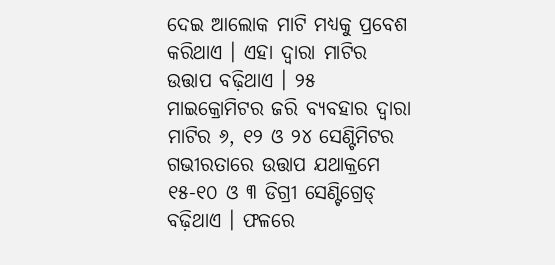ଦେଇ ଆଲୋକ ମାଟି ମଧ୍ୟକୁ ପ୍ରବେଶ କରିଥାଏ । ଏହା ଦ୍ଵାରା ମାଟିର ଉତ୍ତାପ ବଢ଼ିଥାଏ । ୨୫ ମାଇକ୍ରୋମିଟର ଜରି ବ୍ୟବହାର ଦ୍ଵାରା ମାଟିର ୬, ୧୨ ଓ ୨୪ ସେଣ୍ଟିମିଟର ଗଭୀରତାରେ ଉତ୍ତାପ ଯଥାକ୍ରମେ ୧୫-୧୦ ଓ ୩ ଡିଗ୍ରୀ ସେଣ୍ଟିଗ୍ରେଡ୍ ବଢ଼ିଥାଏ । ଫଳରେ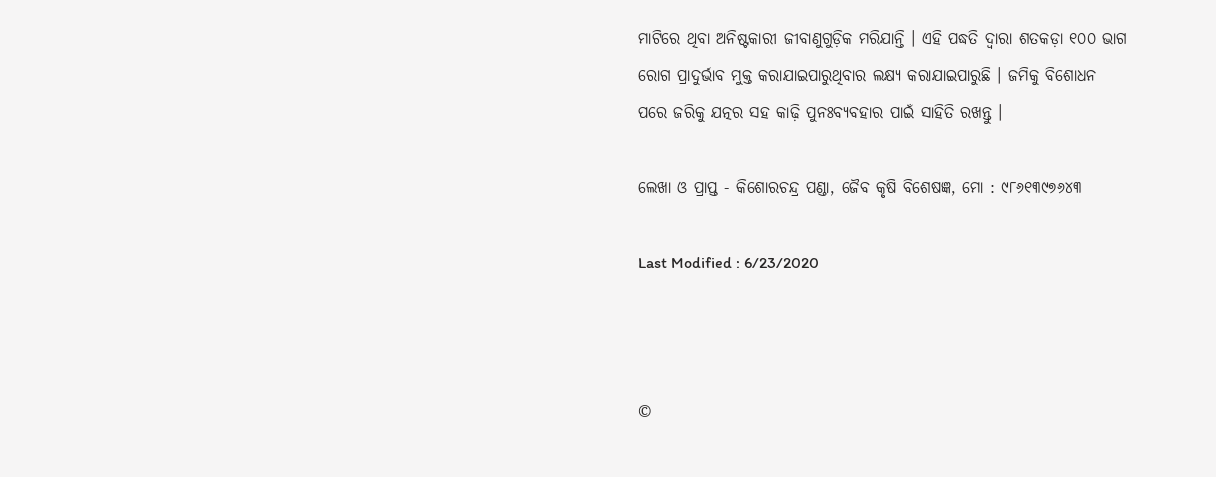ମାଟିରେ ଥିବା ଅନିଷ୍ଟକାରୀ ଜୀବାଣୁଗୁଡ଼ିକ ମରିଯାନ୍ତି । ଏହି ପଦ୍ଧତି ଦ୍ଵାରା ଶତକଡ଼ା ୧୦୦ ଭାଗ ରୋଗ ପ୍ରାଦୁର୍ଭାବ ମୁକ୍ତ କରାଯାଇପାରୁଥିବାର ଲକ୍ଷ୍ୟ କରାଯାଇପାରୁଛି । ଜମିକୁ ବିଶୋଧନ ପରେ ଜରିକୁ ଯତ୍ନର ସହ କାଢ଼ି ପୁନଃବ୍ୟବହାର ପାଇଁ ସାହିତି ରଖନ୍ତୁ ।

ଲେଖା ଓ ପ୍ରାପ୍ତ - କିଶୋରଚନ୍ଦ୍ର ପଣ୍ଡା, ଜୈବ କୃଷି ବିଶେଷଜ୍ଞ, ମୋ : ୯୮୬୧୩୯୭୬୪୩

Last Modified : 6/23/2020



©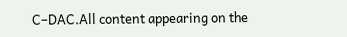C–DAC.All content appearing on the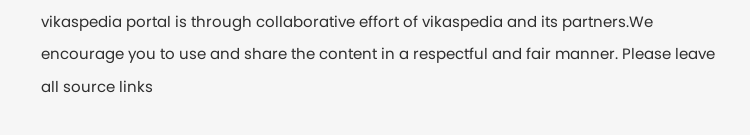vikaspedia portal is through collaborative effort of vikaspedia and its partners.We encourage you to use and share the content in a respectful and fair manner. Please leave all source links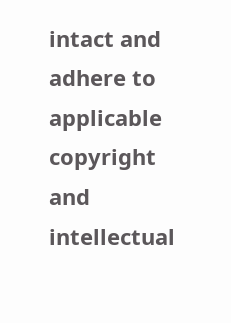intact and adhere to applicable copyright and intellectual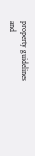property guidelines and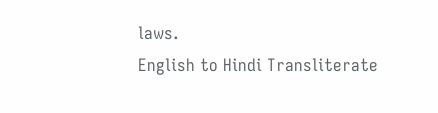laws.
English to Hindi Transliterate